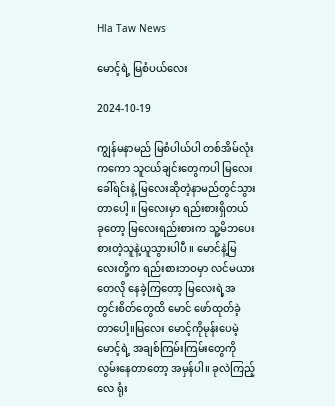Hla Taw News

မောင့်ရဲ့ မြစံပယ်လေး

2024-10-19

ကျွန်မနာမည် မြစံပါယ်ပါ တစ်အိမ်လုံးကကော သူငယ်ချင်းတွေကပါ မြလေးခေါ်ရင်းနဲ့ မြလေးဆိုတဲ့နာမည်တွင်သွားတာပေါ့ ။ မြလေးမှာ ရည်းစားရှိတယ် ခုတော့ မြလေးရည်းစားက သူ့မိဘပေးစားတဲ့သူနဲ့ယူသွားပါပီ ။ မောင်နဲ့မြလေးတို့က ရည်းစားဘဝမှာ လင်မယားတေလို နေခဲ့ကြတော့ မြလေးရဲ့အတွင်းစိတ်တွေထိ မောင် ဖော်ထုတ်ခဲ့တာပေါ့။မြလေး မောင့်ကိုမုန်းပေမဲ့ မောင့်ရဲ့ အချစ်ကြမ်းကြမ်းတွေကို လွမ်းနေတာတော့ အမှန်ပါ။ ခုလဲကြည့်လေ ရုံး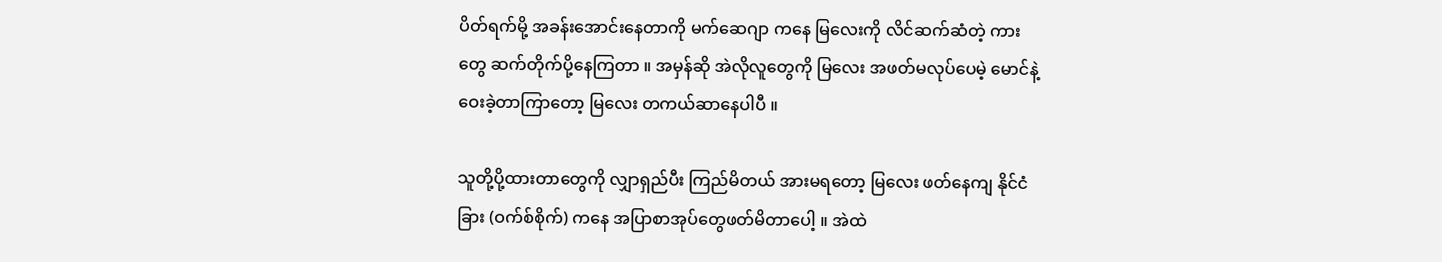ပိတ်ရက်မို့ အခန်းအောင်းနေတာကို မက်ဆေဂျာ ကနေ မြလေးကို လိင်ဆက်ဆံတဲ့ ကားတွေ ဆက်တိုက်ပို့နေကြတာ ။ အမှန်ဆို အဲလိုလူတွေကို မြလေး အဖတ်မလုပ်ပေမဲ့ မောင်နဲ့ဝေးခဲ့တာကြာတော့ မြလေး တကယ်ဆာနေပါပီ ။

သူတို့ပို့ထားတာတွေကို လျှာရှည်ပီး ကြည်မိတယ် အားမရတော့ မြလေး ဖတ်နေကျ နိုင်ငံခြား (ဝက်စ်စိုက်) ကနေ အပြာစာအုပ်တွေဖတ်မိတာပေါ့ ။ အဲထဲ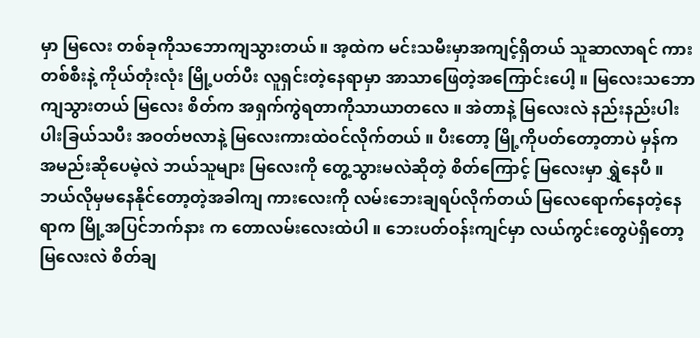မှာ မြလေး တစ်ခုကိုသဘောကျသွားတယ် ။ အ့ထဲက မင်းသမီးမှာအကျင့်ရှိတယ် သူဆာလာရင် ကားတစ်စီးနဲ့ ကိုယ်တုံးလုံး မြို့ပတ်ပီး လူရှင်းတဲ့နေရာမှာ အာသာဖြေတဲ့အကြောင်းပေါ့ ။ မြလေးသဘောကျသွားတယ် မြလေး စိတ်က အရှက်ကွဲရတာကိုသာယာတလေ ။ အဲတာနဲ့ မြလေးလဲ နည်းနည်းပါးပါးခြယ်သပီး အဝတ်ဗလာနဲ့ မြလေးကားထဲဝင်လိုက်တယ် ။ ပီးတော့ မြို့ကိုပတ်တော့တာပဲ မှန်က အမည်းဆိုပေမဲ့လဲ ဘယ်သူများ မြလေးကို တွေ့သွားမလဲဆိုတဲ့ စိတ်ကြောင့် မြလေးမှာ ရွှဲနေပီ ။ ဘယ်လိုမှမနေနိုင်တော့တဲ့အခါကျ ကားလေးကို လမ်းဘေးချရပ်လိုက်တယ် မြလေရောက်နေတဲ့နေရာက မြို့အပြင်ဘက်နား က တောလမ်းလေးထဲပါ ။ ဘေးပတ်ဝန်းကျင်မှာ လယ်ကွင်းတွေပဲရှိတော့ မြလေးလဲ စိတ်ချ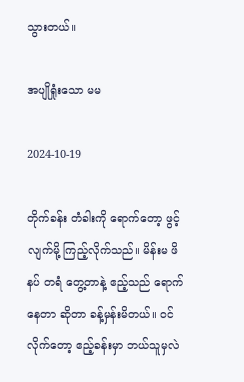သွားတယ်။

အပျိုရှုံးသော မမ

2024-10-19

တိုက်ခန်း တံခါးကို ရောက်တော့ ဖွင့်လျက်မို့ ကြည့်လိုက်သည်။ မိန်းမ ဖိနပ် တရံ တွေ့တာနဲ့ ဧည့်သည် ရောက်နေတာ ဆိုတာ ခန့်မှန်းမိတယ်။ ဝင်လိုက်တော့ ဧည့်ခန်းမှာ ဘယ်သူမှလဲ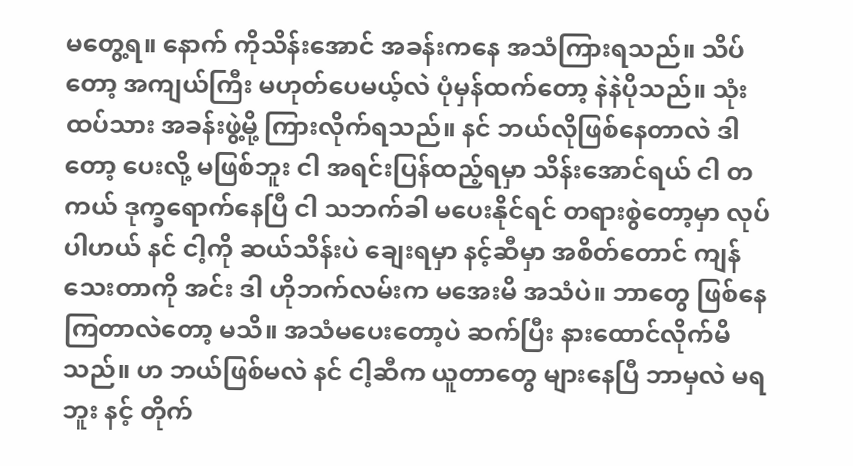မတွေ့ရ။ နောက် ကိုသိန်းအောင် အခန်းကနေ အသံကြားရသည်။ သိပ်တော့ အကျယ်ကြီး မဟုတ်ပေမယ့်လဲ ပုံမှန်ထက်တော့ နဲနဲပိုသည်။ သုံးထပ်သား အခန်းဖွဲ့မို့ ကြားလိုက်ရသည်။ နင် ဘယ်လိုဖြစ်နေတာလဲ ဒါတော့ ပေးလို့ မဖြစ်ဘူး ငါ အရင်းပြန်ထည့်ရမှာ သိန်းအောင်ရယ် ငါ တကယ် ဒုက္ခရောက်နေပြီ ငါ သဘက်ခါ မပေးနိုင်ရင် တရားစွဲတော့မှာ လုပ်ပါဟယ် နင် ငါ့ကို ဆယ်သိန်းပဲ ချေးရမှာ နင့်ဆီမှာ အစိတ်တောင် ကျန်သေးတာကို အင်း ဒါ ဟိုဘက်လမ်းက မအေးမိ အသံပဲ။ ဘာတွေ ဖြစ်နေကြတာလဲတော့ မသိ။ အသံမပေးတော့ပဲ ဆက်ပြီး နားထောင်လိုက်မိသည်။ ဟ ဘယ်ဖြစ်မလဲ နင် ငါ့ဆီက ယူတာတွေ များနေပြီ ဘာမှလဲ မရဘူး နင့် တိုက်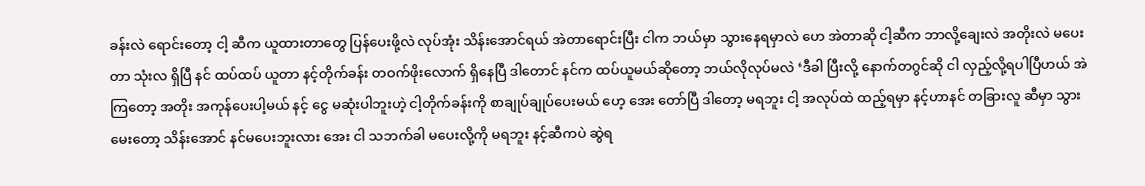ခန်းလဲ ရောင်းတော့ ငါ့ ဆီက ယူထားတာတွေ ပြန်ပေးဖို့လဲ လုပ်အုံး သိန်းအောင်ရယ် အဲတာရောင်းပြီး ငါက ဘယ်မှာ သွားနေရမှာလဲ ဟေ အဲတာဆို ငါ့ဆီက ဘာလို့ချေးလဲ အတိုးလဲ မပေးတာ သုံးလ ရှိပြီ နင် ထပ်ထပ် ယူတာ နင့်တိုက်ခန်း တဝက်ဖိုးလောက် ရှိနေပြီ ဒါတောင် နင်က ထပ်ယူမယ်ဆိုတော့ ဘယ်လိုလုပ်မလဲ ‘ဒီခါ ပြီးလို့ နောက်တဂွင်ဆို ငါ လှည့်လို့ရပါပြီဟယ် အဲကြတော့ အတိုး အကုန်ပေးပါ့မယ် နင့် ငွေ မဆုံးပါဘူးဟဲ့ ငါ့တိုက်ခန်းကို စာချုပ်ချုပ်ပေးမယ် ဟေ့ အေး တော်ပြီ ဒါတော့ မရဘူး ငါ့ အလုပ်ထဲ ထည့်ရမှာ နင့်ဟာနင် တခြားလူ ဆီမှာ သွားမေးတော့ သိန်းအောင် နင်မပေးဘူးလား အေး ငါ သဘက်ခါ မပေးလို့ကို မရဘူး နင့်ဆီကပဲ ဆွဲရ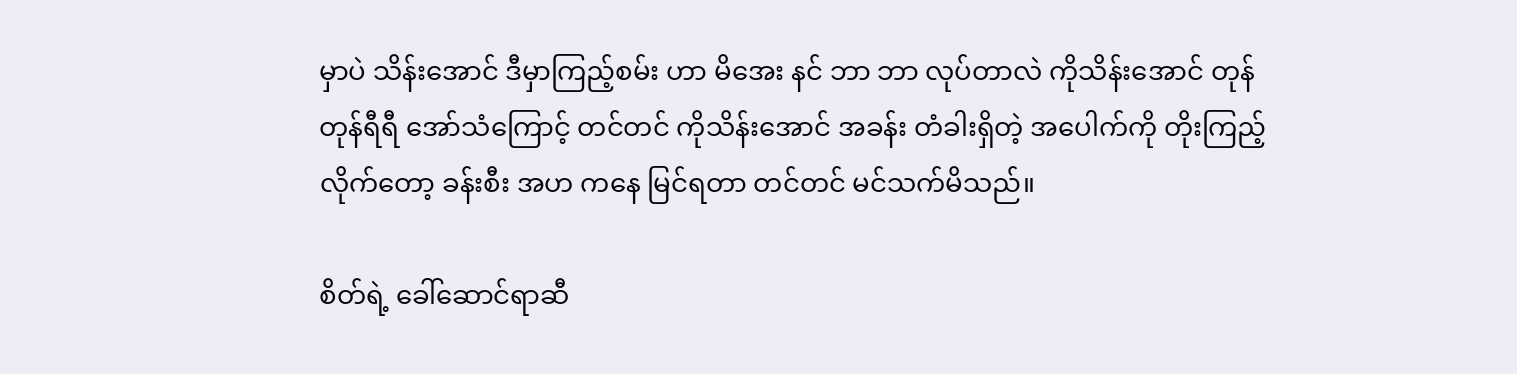မှာပဲ သိန်းအောင် ဒီမှာကြည့်စမ်း ဟာ မိအေး နင် ဘာ ဘာ လုပ်တာလဲ ကိုသိန်းအောင် တုန်တုန်ရီရီ အော်သံကြောင့် တင်တင် ကိုသိန်းအောင် အခန်း တံခါးရှိတဲ့ အပေါက်ကို တိုးကြည့်လိုက်တော့ ခန်းစီး အဟ ကနေ မြင်ရတာ တင်တင် မင်သက်မိသည်။

စိတ်ရဲ့ ခေါ်ဆောင်ရာဆီ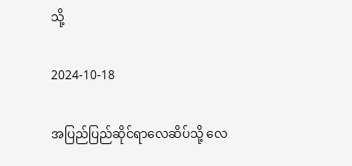သို့

2024-10-18

အပြည်ပြည်ဆိုင်ရာလေဆိပ်သို့ လေ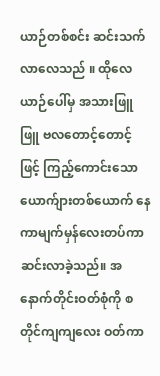ယာဉ်တစ်စင်း ဆင်းသက်လာလေသည် ။ ထိုလေယာဉ်ပေါ်မှ အသားဖြူဖြူ ဗလတောင့်တောင့်ဖြင့် ကြည့်ကောင်းသော ယောက်ျားတစ်ယောက် နေကာမျက်မှန်လေးတပ်ကာ ဆင်းလာခဲ့သည်။ အနောက်တိုင်းဝတ်စုံကို စတိုင်ကျကျလေး ဝတ်ကာ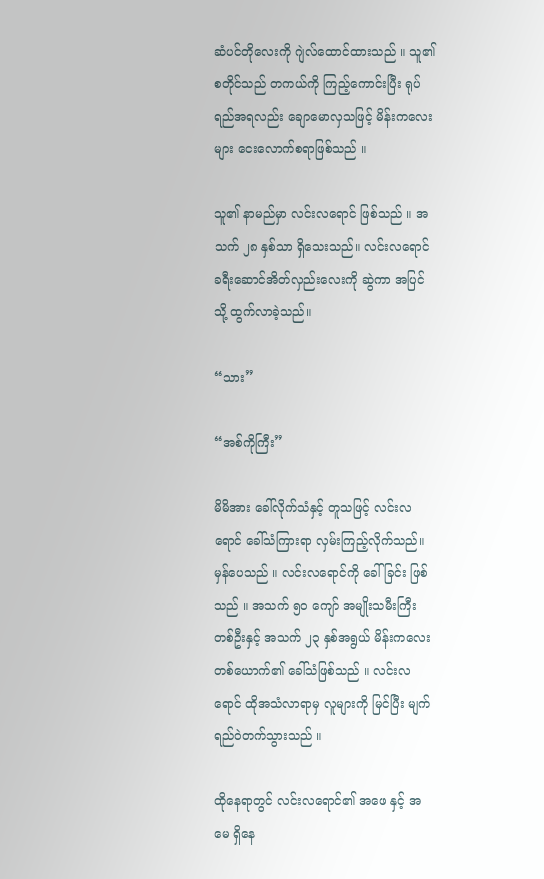ဆံပင်တိုလေးကို ဂျဲလ်ထောင်ထားသည် ။ သူ၏ စတိုင်သည် တကယ်ကို ကြည့်ကောင်းပြီး ရုပ်ရည်အရလည်း ချောမောလှသဖြင့် မိန်းကလေးများ ငေးလောက်စရာဖြစ်သည် ။

သူ၏ နာမည်မှာ လင်းလရောင် ဖြစ်သည် ။ အသက် ၂၈ နှစ်သာ ရှိသေးသည်။ လင်းလရောင် ခရီးဆောင်အိတ်လှည်းလေးကို ဆွဲကာ အပြင်သို့ ထွက်လာခဲ့သည်။

“သား”

“အစ်ကိုကြီး”

မိမိအား ခေါ်လိုက်သံနှင့် တူသဖြင့် လင်းလရောင် ခေါ်သံကြားရာ လှမ်းကြည့်လိုက်သည်။ မှန်ပေသည် ။ လင်းလရောင်ကို ခေါ်ခြင်း ဖြစ်သည် ။ အသက် ၅၀ ကျော် အမျိုးသမီးကြီးတစ်ဦးနှင့် အသက် ၂၃ နှစ်အရွယ် မိန်းကလေး တစ်ယောက်၏ ခေါ်သံဖြစ်သည် ။ လင်းလရောင် ထိုအသံလာရာမှ လူများကို မြင်ပြီး မျက်ရည်ဝဲတက်သွားသည် ။

ထိုနေရာတွင် လင်းလရောင်၏ အဖေ နှင့် အမေ ရှိနေ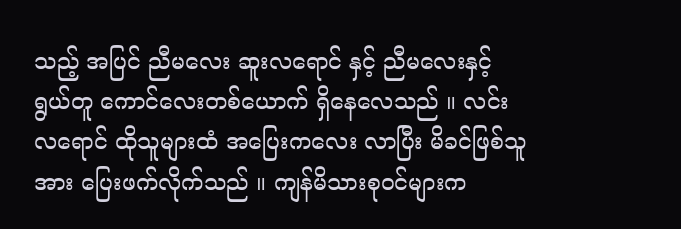သည့် အပြင် ညီမလေး ဆူးလရောင် နှင့် ညီမလေးနှင့် ရွယ်တူ ကောင်လေးတစ်ယောက် ရှိနေလေသည် ။ လင်းလရောင် ထိုသူများထံ အပြေးကလေး လာပြီး မိခင်ဖြစ်သူအား ပြေးဖက်လိုက်သည် ။ ကျန်မိသားစုဝင်များက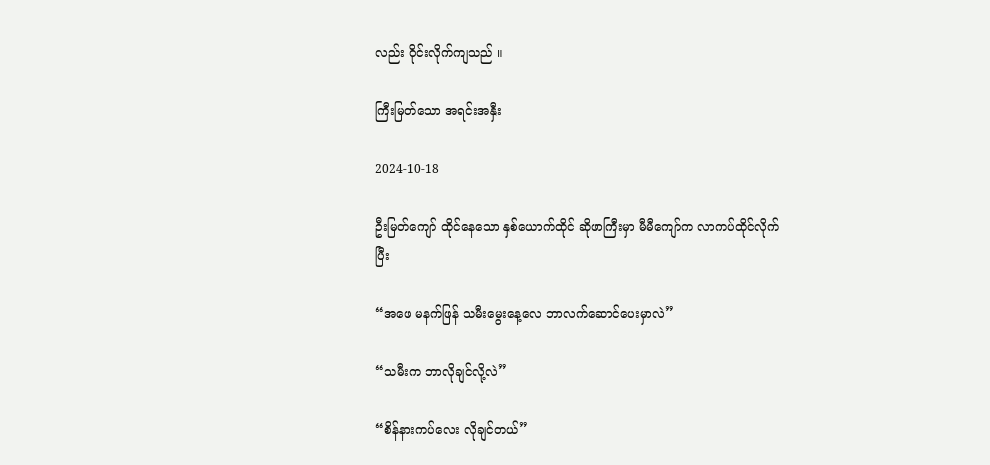လည်း ဝိုင်းလိုက်ကျသည် ။

ကြီးမြတ်သော အရင်းအနှီး

2024-10-18

ဦးမြတ်ကျော် ထိုင်နေသော နှစ်ယောက်ထိုင် ဆိုဖာကြီးမှာ မီမီကျော်က လာကပ်ထိုင်လိုက်ပြီး

“အဖေ မနက်ဖြန် သမီးမွေးနေ့လေ ဘာလက်ဆောင်ပေးမှာလဲ”

“သမီးက ဘာလိုချင်လို့လဲ”

“စိန်နားကပ်လေး လိုချင်တယ်”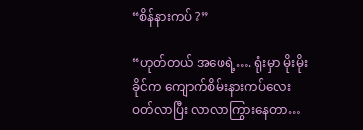“စိန်နားကပ် ?”

“ဟုတ်တယ် အဖေရဲ့…. ရုံးမှာ မိုးမိုးခိုင်က ကျောက်စိမ်းနားကပ်လေး ဝတ်လာပြီး လာလာကြွားနေတာ…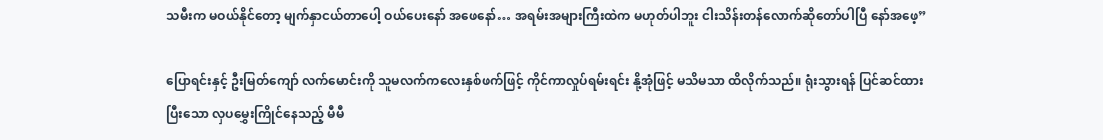သမီးက မဝယ်နိုင်တော့ မျက်နှာငယ်တာပေါ့ ဝယ်ပေးနော် အဖေနော်… အရမ်းအများကြီးထဲက မဟုတ်ပါဘူး ငါးသိန်းတန်လောက်ဆိုတော်ပါပြီ နော်အဖေ့”

ပြောရင်းနှင့် ဦးမြတ်ကျော် လက်မောင်းကို သူမလက်ကလေးနှစ်ဖက်ဖြင့် ကိုင်ကာလှုပ်ရမ်းရင်း နို့အုံဖြင့် မသိမသာ ထိလိုက်သည်။ ရုံးသွားရန် ပြင်ဆင်ထားပြီးသော လှပမွှေးကြိုင်နေသည့် မီမီ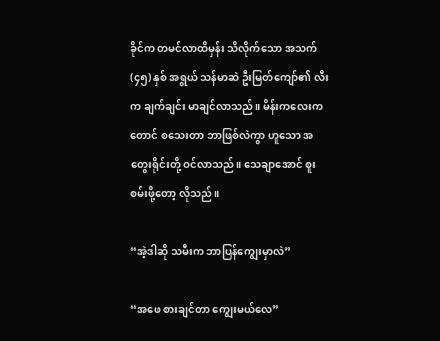ခိုင်က တမင်လာထိမှန်း သိလိုက်သော အသက် (၄၅) နှစ် အရွယ် သန်မာဆဲ ဦးမြတ်ကျော်၏ လီးက ချက်ချင်း မာချင်လာသည်။ မိန်းကလေးကတောင် စသေးတာ ဘာဖြစ်လဲကွာ ဟူသော အတွေးရိုင်းတို့ ဝင်လာသည်။ သေချာအောင် စူးစမ်းဖို့တော့ လိုသည်။

“အဲ့ဒါဆို သမီးက ဘာပြန်ကျွေးမှာလဲ”

“အဖေ စားချင်တာ ကျွေးမယ်လေ”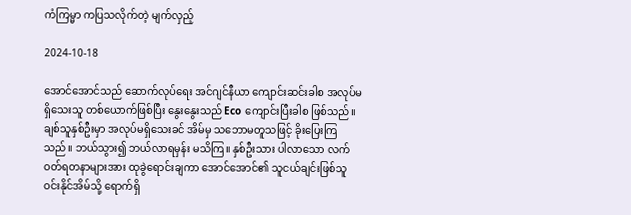ကံကြမ္မာ က‌‌ပြသလိုက်တဲ့ မျက်လှည့်

2024-10-18

အောင်အောင်သည် ဆောက်လုပ်ရေး အင်ဂျင်နီယာ ကျောင်းဆင်းခါစ အလုပ်မရှိသေးသူ တစ်ယောက်ဖြစ်ပြီး နွေးနွေးသည် Eco ကျောင်းပြီးခါစ ဖြစ်သည်။ ချစ်သူနှစ်ဦးမှာ အလုပ်မရှိသေးခင် အိမ်မှ သဘောမတူသဖြင့် ခိုးပြေးကြသည်။ ဘယ်သွား၍ ဘယ်လာရမှန်း မသိကြ။ နှစ်ဦးသား ပါလာသော လက်ဝတ်ရတနာများအား ထုခွဲရောင်းချကာ အောင်အောင်၏ သူငယ်ချင်းဖြစ်သူ ဝင်းနိုင်အိမ်သို့ ရောက်ရှိ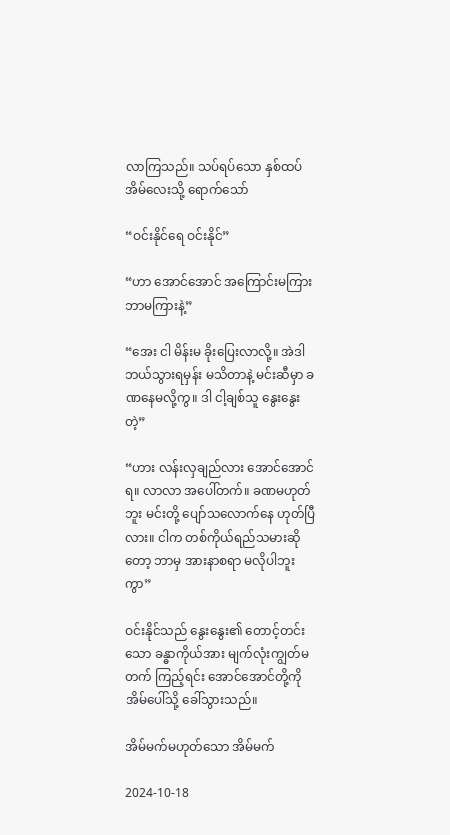လာကြသည်။ သပ်ရပ်သော နှစ်ထပ်အိမ်လေးသို့ ရောက်သော်

“ဝင်းနိုင်ရေ ဝင်းနိုင်”

“ဟာ အောင်အောင် အကြောင်းမကြား ဘာမကြားနဲ့”

“အေး ငါ မိန်းမ ခိုးပြေးလာလို့။ အဲဒါ ဘယ်သွားရမှန်း မသိတာနဲ့ မင်းဆီမှာ ခဏနေမလို့ကွ။ ဒါ ငါ့ချစ်သူ နွေးနွေးတဲ့”

“ဟား လန်းလှချည်လား အောင်အောင်ရ။ လာလာ အပေါ်တက်။ ခဏမဟုတ်ဘူး မင်းတို့ ပျော်သလောက်နေ ဟုတ်ပြီလား။ ငါက တစ်ကိုယ်ရည်သမားဆိုတော့ ဘာမှ အားနာစရာ မလိုပါဘူးကွာ”

ဝင်းနိုင်သည် နွေးနွေး၏ တောင့်တင်းသော ခန္ဓာကိုယ်အား မျက်လုံးကျွတ်မတက် ကြည့်ရင်း အောင်အောင်တို့ကို အိမ်ပေါ်သို့ ခေါ်သွားသည်။

အိမ်မက်မဟုတ်သော အိမ်မက်

2024-10-18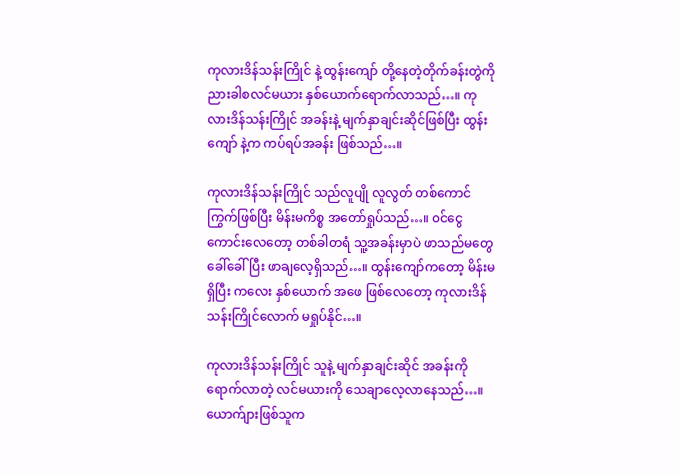ကုလားဒိန်သန်းကြိုင် နဲ့ ထွန်းကျော် တို့နေတဲ့တိုက်ခန်းတွဲကို ညားခါစလင်မယား နှစ်ယောက်ရောက်လာသည်…။ ကုလားဒိန်သန်းကြိုင် အခန်းနဲ့ မျက်နှာချင်းဆိုင်ဖြစ်ပြီး ထွန်းကျော် နဲ့က ကပ်ရပ်အခန်း ဖြစ်သည်…။

ကုလားဒိန်သန်းကြိုင် သည်လူပျို လူလွတ် တစ်ကောင်ကြွက်ဖြစ်ပြီး မိန်းမကိစ္စ အတော်ရှုပ်သည်…။ ၀င်ငွေကောင်းလေတော့ တစ်ခါတရံ သူ့အခန်းမှာပဲ ဖာသည်မတွေ ခေါ်ခေါ်ပြီး ဖာချလေ့ရှိသည်…။ ထွန်းကျော်ကတော့ မိန်းမရှိပြီး ကလေး နှစ်ယောက် အဖေ ဖြစ်လေတော့ ကုလားဒိန်သန်းကြိုင်လောက် မရှုပ်နိုင်…။

ကုလားဒိန်သန်းကြိုင် သူနဲ့ မျက်နှာချင်းဆိုင် အခန်းကို ရောက်လာတဲ့ လင်မယားကို သေချာလေ့လာနေသည်…။ ယောက်ျားဖြစ်သူက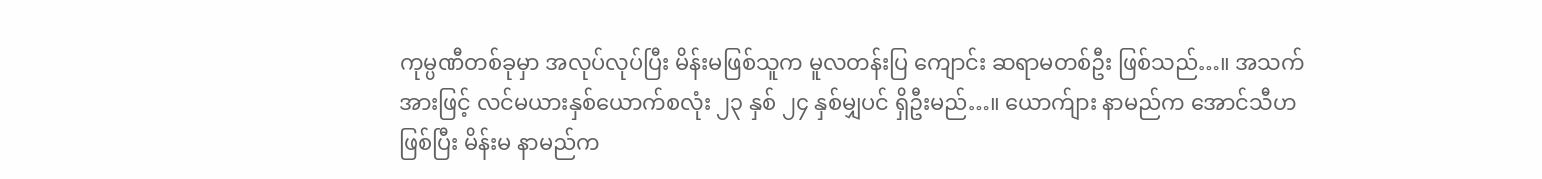ကုမ္ပဏီတစ်ခုမှာ အလုပ်လုပ်ပြီး မိန်းမဖြစ်သူက မူလတန်းပြ ကျောင်း ဆရာမတစ်ဦး ဖြစ်သည်…။ အသက်အားဖြင့် လင်မယားနှစ်ယောက်စလုံး ၂၃ နှစ် ၂၄ နှစ်မျှပင် ရှိဦးမည်…။ ယောက်ျား နာမည်က အောင်သီဟ ဖြစ်ပြီး မိန်းမ နာမည်က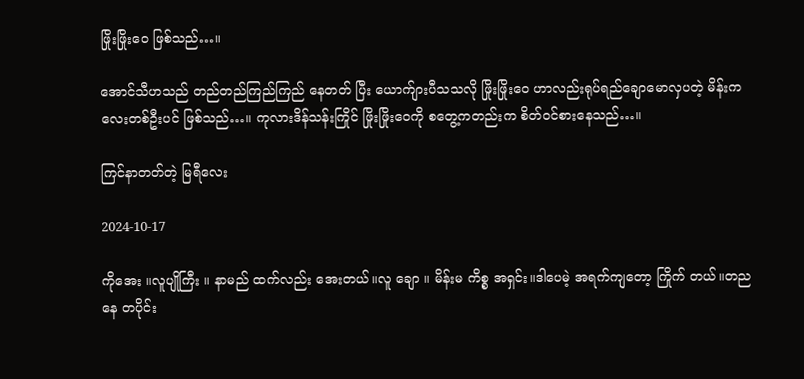ဖြိုးဖြိုးဝေ ဖြစ်သည်…။

အောင်သီဟသည် တည်တည်ကြည်ကြည် နေတတ် ပြီး ယောက်ျားပီသသလို ဖြိုးဖြိုးဝေ ဟာလည်းရုပ်ရည်ချောမောလှပတဲ့ မိန်းကလေးတစ်ဦးပင် ဖြစ်သည်…။ ကုလားဒိန်သန်းကြိုင် ဖြိုးဖြိုးဝေကို စတွေ့ကတည်းက စိတ်၀င်စားနေသည်…။

ကြင်နာတတ်တဲ့ မြရီလေး

2024-10-17

ကိုအေး ။လူပျိုကြီး ။ နာမည် ထက်လည်း အေးတယ်။လူ ချော ။ မိန်းမ ကိစ္စ အရှင်း။ဒါပေမဲ့ အရက်ကျတော့ ကြိုက် တယ်။တည နေ တပိုင်း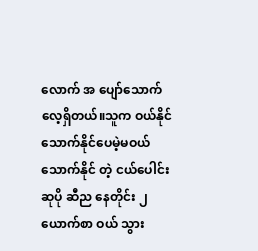လောက် အ ပျော်သောက်လေ့ရှိတယ်။သူက ဝယ်နိုင် သောက်နိုင်ပေမဲ့မဝယ် သောက်နိုင် တဲ့ ငယ်ပေါင်း ဆုပို ဆီည နေတိုင်း ၂ ယောက်စာ ဝယ် သွား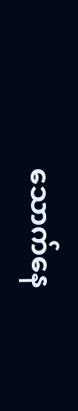သောက်နေ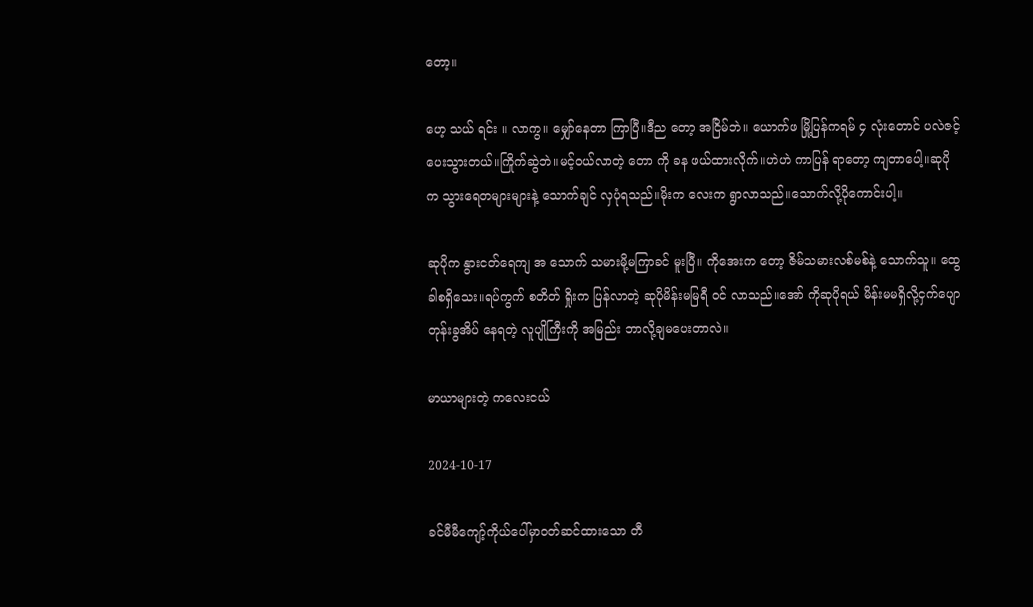တော့။

ဟေ့ သယ် ရင်း ။ လာကွ။ မျှော်နေတာ ကြာပြီ။ဒီည တော့ အငြိမ်ဘဲ။ ယောက်ဖ မြို့ပြန်ကရမ် ၄ လုံးတောင် ပလဲဇင့်ပေးသွားတယ်။ကြိုက်ဆွဲဘဲ။မင့်ဝယ်လာတဲ့ တော ကို ခန ဖယ်ထားလိုက်။ဟဲဟဲ ကာပြန် ရာတော့ ကျတာပေါ့။ဆုပိုက သွားရေတများများနဲ့ သောက်ချင် လှပုံရသည်။မိုးက လေးက ရွာလာသည်။သောက်လို့ပိုကောင်းပါ့။

ဆုပိုက နွားငတ်ရေကျ အ သောက် သမားမို့မကြာခင် မူးပြီ။ ကိုအေးက တော့ ဇိမ်သမားလစ်မစ်နဲ့ သောက်သူ။ ထွေခါစရှိသေး။ရပ်ကွက် စတိတ် ရှိုးက ပြန်လာတဲ့ ဆုပိုမိန်းမမြရီ ဝင် လာသည်။အော် ကိုဆုပိုရယ် မိန်းမမရှိလို့ငှက်ပျောတုန်းခွအိပ် နေရတဲ့ လူပျိုကြီးကို အမြည်း ဘာလို့ချမပေးတာလဲ။

မာယာများတဲ့ ကလေးငယ်

2024-10-17

ခင်မီမီကျော့်ကိုယ်ပေါ်မှာဝတ်ဆင်ထားသော တီ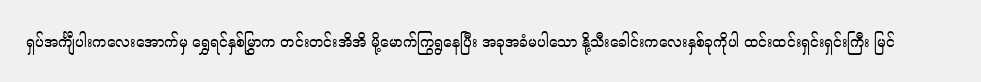ရှပ်အင်္ကျီပါးကလေးအောက်မှ ရွှေရင်နှစ်မြွှာက တင်းတင်းအိအိ မို့မောက်ကြွရွနေပြီး အခုအခံမပါသော နို့သီးခေါင်းကလေးနှစ်ခုကိုပါ ထင်းထင်းရှင်းရှင်းကြီး မြင်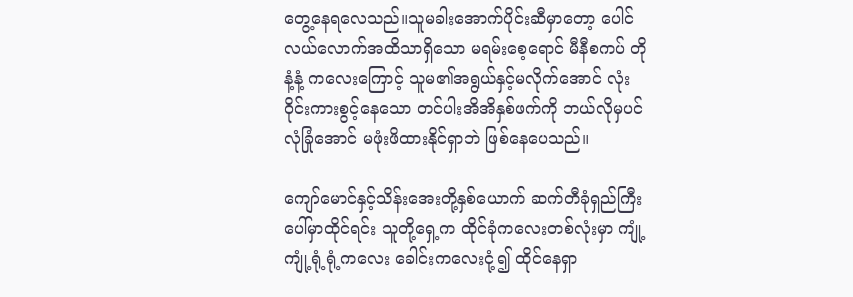တွေ့နေရလေသည်။သူမခါးအောက်ပိုင်းဆီမှာတော့ ပေါင်လယ်လောက်အထိသာရှိသော မရမ်းစေ့ရောင် မီနီစကပ် တိုနံ့နံ့ ကလေးကြောင့် သူမ၏အရွယ်နှင့်မလိုက်အောင် လုံးဝိုင်းကားစွင့်နေသော တင်ပါးအိအိနှစ်ဖက်ကို ဘယ်လိုမှပင် လုံခြုံအောင် မဖုံးဖိထားနိုင်ရှာဘဲ ဖြစ်နေပေသည်။

ကျော်မောင်နှင့်သိန်းအေးတို့နှစ်ယောက် ဆက်တီခုံရှည်ကြီး ပေါ်မှာထိုင်ရင်း သူတို့ရှေ့က ထိုင်ခုံကလေးတစ်လုံးမှာ ကျုံ့ကျုံ့ရုံ့ရုံ့ကလေး ခေါင်းကလေးငုံ့၍ ထိုင်နေရှာ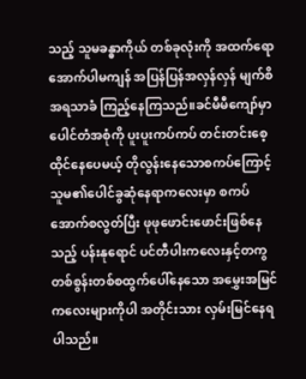သည့် သူမခန္ဓာကိုယ် တစ်ခုလုံးကို အထက်ရော အောက်ပါမကျန် အပြန်ပြန်အလှန်လှန် မျက်စိအရသာခံ ကြည့်နေကြသည်။ခင်မီမီကျော်မှာ ပေါင်တံအစုံကို ပူးပူးကပ်ကပ် တင်းတင်းစေ့ထိုင်နေပေမယ့် တိုလွန်းနေသောစကပ်ကြောင့် သူမ၏ပေါင်ခွဆုံနေရာကလေးမှာ စကပ်အောက်စလွတ်ပြီး ဖုဖုဖောင်းဖောင်းဖြစ်နေသည့် ပန်းနုရောင် ပင်တီပါးကလေးနှင့်တကွ တစ်စွန်းတစ်စထွက်ပေါ်နေသော အမွှေးအမြင်ကလေးများကိုပါ အတိုင်းသား လှမ်းမြင်နေရပါသည်။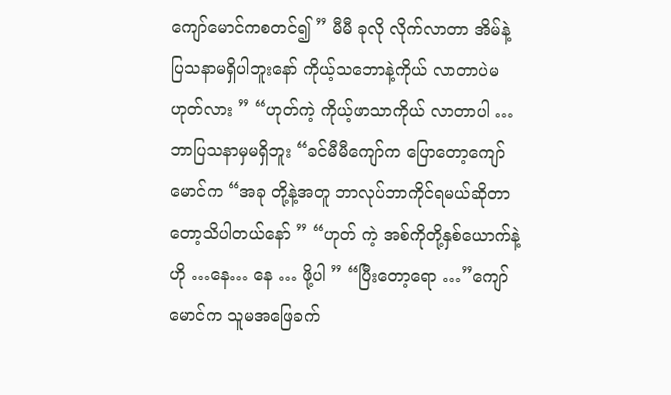ကျော်မောင်ကစတင်၍ ” မီမီ ခုလို လိုက်လာတာ အိမ်နဲ့ပြသနာမရှိပါဘူးနော် ကိုယ့်သဘောနဲ့ကိုယ် လာတာပဲမဟုတ်လား ” “ဟုတ်ကဲ့ ကိုယ့်ဖာသာကိုယ် လာတာပါ …ဘာပြသနာမှမရှိဘူး “ခင်မီမီကျော်က ပြောတော့ကျော်မောင်က “အခု တို့နဲ့အတူ ဘာလုပ်ဘာကိုင်ရမယ်ဆိုတာတော့သိပါတယ်နော် ” “ဟုတ် ကဲ့ အစ်ကိုတို့နှစ်ယောက်နဲ့ဟို …နေ… နေ … ဖို့ပါ ” “ပြီးတော့ရော …”ကျော်မောင်က သူမအဖြေခက်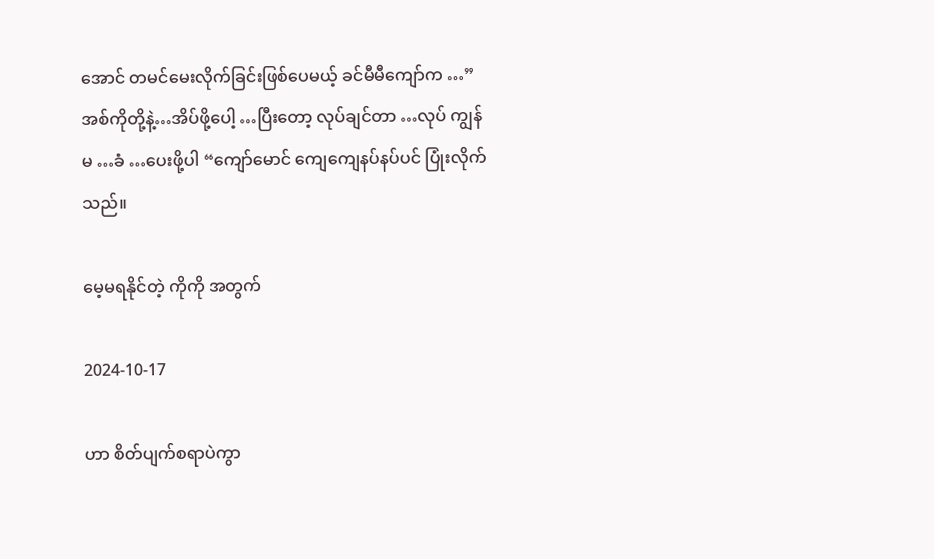အောင် တမင်မေးလိုက်ခြင်းဖြစ်ပေမယ့် ခင်မီမီကျော်က …”အစ်ကိုတို့နဲ့…အိပ်ဖို့ပေါ့ …ပြီးတော့ လုပ်ချင်တာ …လုပ် ကျွန်မ …ခံ …ပေးဖို့ပါ “ကျော်မောင် ကျေကျေနပ်နပ်ပင် ပြုံးလိုက်သည်။

မေ့မရနိုင်တဲ့ ကိုကို အတွက်

2024-10-17

ဟာ စိတ်ပျက်စရာပဲကွာ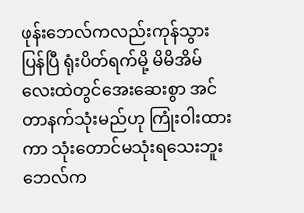ဖုန်းဘေလ်ကလည်းကုန်သွားပြန်ပြီ ရုံးပိတ်ရက်မို့ မိမိအိမ်လေးထဲတွင်အေးဆေးစွာ အင်တာနက်သုံးမည်ဟု ကြုံးဝါးထားကာ သုံးတောင်မသုံးရသေးဘူးဘေလ်က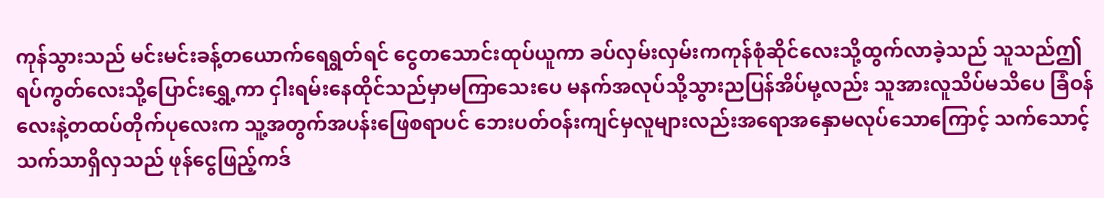ကုန်သွားသည် မင်းမင်းခန့်တယောက်ရေရွတ်ရင် ငွေတသောင်းထုပ်ယူကာ ခပ်လှမ်းလှမ်းကကုန်စုံဆိုင်လေးသို့ထွက်လာခဲ့သည် သူသည်ဤရပ်ကွတ်လေးသို့ပြောင်းရွှေ့ကာ ငှါးရမ်းနေထိုင်သည်မှာမကြာသေးပေ မနက်အလုပ်သို့သွားညပြန်အိပ်မု့လည်း သူအားလူသိပ်မသိပေ ခြံဝန်လေးနဲ့တထပ်တိုက်ပုလေးက သူ့အတွက်အပန်းဖြေစရာပင် ဘေးပတ်ဝန်းကျင်မှလူများလည်းအရောအနှောမလုပ်သောကြောင့် သက်သောင့်သက်သာရှိလှသည် ဖုန်ငွေဖြည့်ကဒ်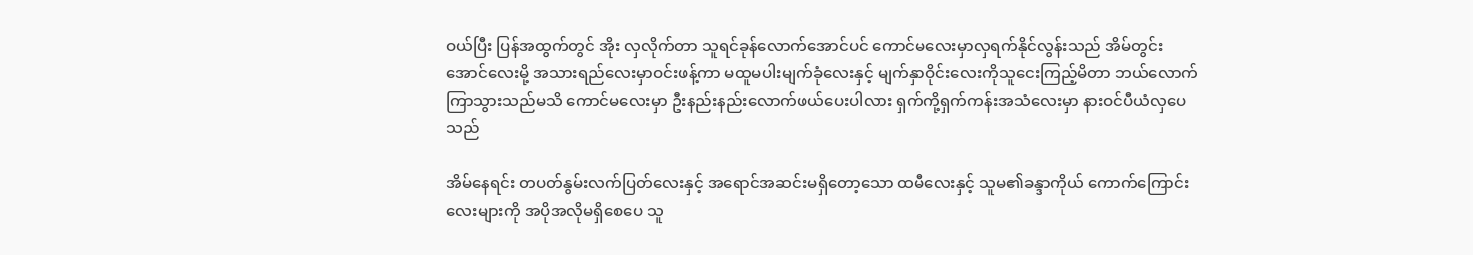ဝယ်ပြီး ပြန်အထွက်တွင် အိုး လှလိုက်တာ သူရင်ခုန်လောက်အောင်ပင် ကောင်မလေးမှာလှရက်နိုင်လွန်းသည် အိမ်တွင်းအောင်လေးမို့ အသားရည်လေးမှာဝင်းဖန့်ကာ မထူမပါးမျက်ခုံလေးနှင့် မျက်နှာဝိုင်းလေးကိုသူငေးကြည့်မိတာ ဘယ်လောက်ကြာသွားသည်မသိ ကောင်မလေးမှာ ဦးနည်းနည်းလောက်ဖယ်ပေးပါလား ရှက်ကို့ရှက်ကန်းအသံလေးမှာ နားဝင်ပီယံလှပေသည်

အိမ်နေရင်း တပတ်နွမ်းလက်ပြတ်လေးနှင့် အရောင်အဆင်းမရှိတော့သော ထမီလေးနှင့် သူမ၏ခန္ဒာကိုယ် ကောက်ကြောင်းလေးများကို အပိုအလိုမရှိစေပေ သူ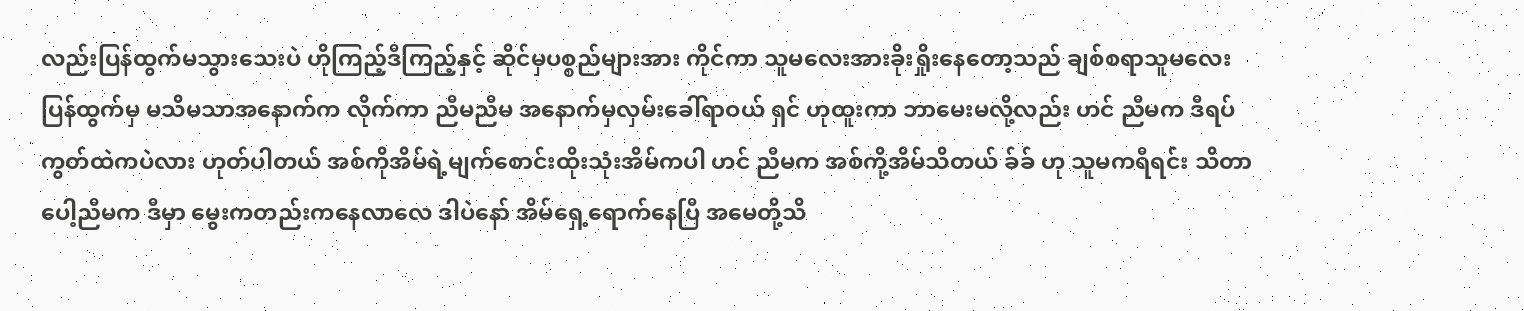လည်းပြန်ထွက်မသွားသေးပဲ ဟိုကြည့်ဒီကြည့်နှင့် ဆိုင်မှပစ္စည်များအား ကိုင်ကာ သူမလေးအားခိုးရှိုးနေတော့သည် ချစ်စရာသူမလေးပြန်ထွက်မှ မသိမသာအနောက်က လိုက်ကာ ညီမညီမ အနောက်မှလှမ်းခေါ်ရာဝယ် ရှင် ဟုထူးကာ ဘာမေးမလို့လည်း ဟင် ညီမက ဒီရပ်ကွတ်ထဲကပဲလား ဟုတ်ပါတယ် အစ်ကိုအိမ်ရဲ့မျက်စောင်းထိုးသုံးအိမ်ကပါ ဟင် ညီမက အစ်ကို့အိမ်သိတယ် ခ်ခ် ဟု သူမကရီရင်း သိတာပေါ့ညီမက ဒီမှာ မွေးကတည်းကနေလာလေ ဒါပဲနော် အိမ်ရှေ့ရောက်နေပြီ အမေတို့သိ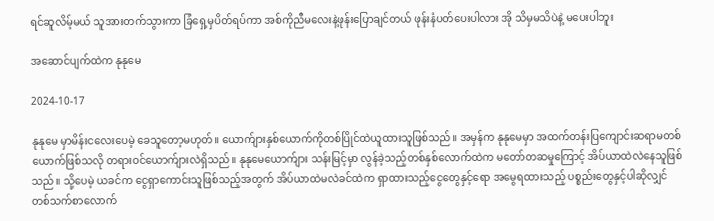ရင်ဆူလိမ့်မယ် သူအားတက်သွားကာ ခြံရှေ့မှပိတ်ရပ်ကာ အစ်ကိုညီမလေးနဲ့ဖုန်းပြောချင်တယ် ဖုန်းနံပတ်ပေးပါလား အို သိမှမသိပဲနဲ့ မပေးပါဘူး

အဆောင်ပျက်ထဲက နုနုမေ

2024-10-17

နုနုမေ မှာမိန်းငလေးပေမဲ့ ခေသူတော့မဟုတ်။ ယောက်ျားနှစ်ယောက်ကိုတစ်ပြိုင်ထဲယူထားသူဖြစ်သည်။ အမှန်က နုနုမေမှာ အထက်တန်းပြကျောင်းဆရာမတစ်ယောက်ဖြစ်သလို တရားဝင်ယောက်ျားလဲရှိသည်။ နုနုမေယောက်ျား သန်းမြင့်မှာ လွန်ခဲ့သည့်တစ်နှစ်လောက်ထဲက မတော်တဆမှုကြောင့် အိပ်ယာထဲလဲနေသူဖြစ်သည်။ သို့ပေမဲ့ ယခင်က ငွေရှာကောင်းသူဖြစ်သည့်အတွက် အိပ်ယာထဲမလဲခင်ထဲက ရှာထားသည့်ငွေတွေနှင့်ရော အမွေရထားသည့် ပစ္စည်းတွေနှင့်ပါဆိုလျှင် တစ်သက်စာလောက်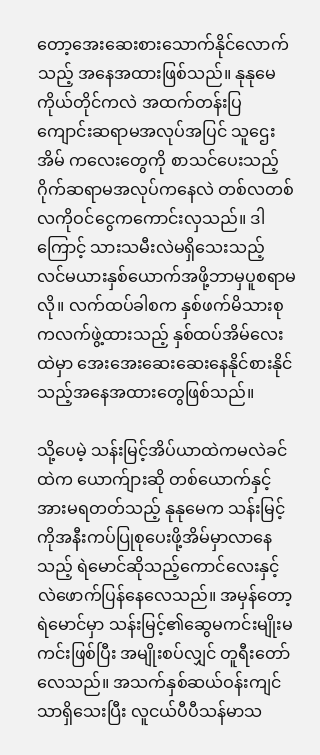တော့အေးဆေးစားသောက်နိုင်လောက်သည့် အနေအထားဖြစ်သည်။ နုနုမေကိုယ်တိုင်ကလဲ အထက်တန်းပြကျောင်းဆရာမအလုပ်အပြင် သူဌေးအိမ် ကလေးတွေကို စာသင်ပေးသည့် ဂိုက်ဆရာမအလုပ်ကနေလဲ တစ်လတစ်လကိုဝင်ငွေကကောင်းလှသည်။ ဒါကြောင့် သားသမီးလဲမရှိသေးသည့် လင်မယားနှစ်ယောက်အဖို့ဘာမှပူစရာမလို။ လက်ထပ်ခါစက နှစ်ဖက်မိသားစုကလက်ဖွဲ့ထားသည့် နှစ်ထပ်အိမ်လေးထဲမှာ အေးအေးဆေးဆေးနေနိုင်စားနိုင်သည့်အနေအထားတွေဖြစ်သည်။

သို့ပေမဲ့ သန်းမြင့်အိပ်ယာထဲကမလဲခင်ထဲက ယောက်ျားဆို တစ်ယောက်နှင့်အားမရတတ်သည့် နုနုမေက သန်းမြင့်ကိုအနီးကပ်ပြုစုပေးဖို့အိမ်မှာလာနေသည့် ရဲမောင်ဆိုသည့်ကောင်လေးနှင့်လဲဖောက်ပြန်နေလေသည်။ အမှန်တော့ရဲမောင်မှာ သန်းမြင့်၏ဆွေမကင်းမျိုးမကင်းဖြစ်ပြီး အမျိုးစပ်လျှင် တူရီးတော်လေသည်။ အသက်နှစ်ဆယ်ဝန်းကျင်သာရှိသေးပြီး လူငယ်ပီပီသန်မာသ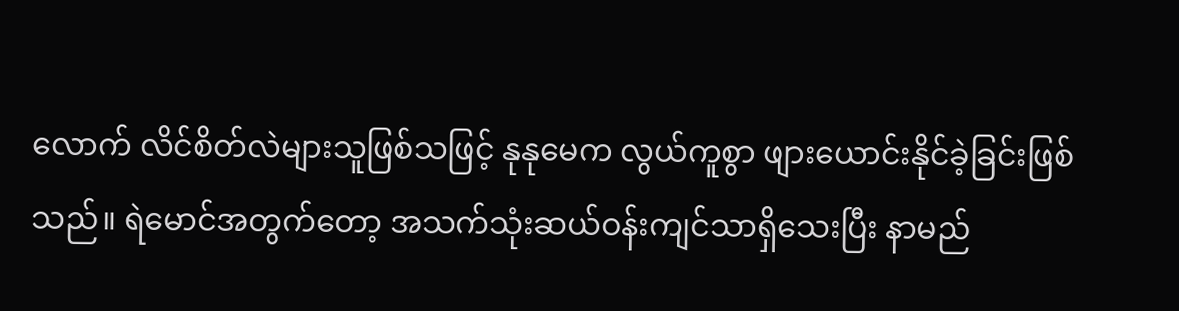လောက် လိင်စိတ်လဲများသူဖြစ်သဖြင့် နုနုမေက လွယ်ကူစွာ ဖျားယောင်းနိုင်ခဲ့ခြင်းဖြစ်သည်။ ရဲမောင်အတွက်တော့ အသက်သုံးဆယ်ဝန်းကျင်သာရှိသေးပြီး နာမည်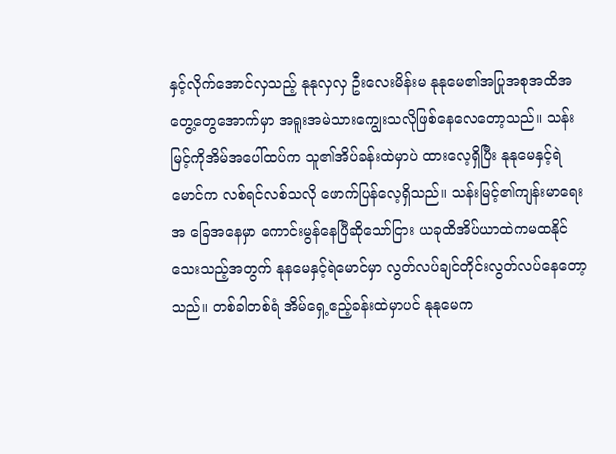နှင့်လိုက်အောင်လှသည့် နုနုလှလှ ဦးလေးမိန်းမ နုနုမေ၏အပြုအစုအထိအတွေ့တွေအောက်မှာ အရူးအမဲသားကျွေးသလိုဖြစ်နေလေတော့သည်။ သန်းမြင့်ကိုအိမ်အပေါ်ထပ်က သူ၏အိပ်ခန်းထဲမှာပဲ ထားလေ့ရှိပြီး နုနုမေနှင့်ရဲမောင်က လစ်ရင်လစ်သလို ဖောက်ပြန်လေ့ရှိသည်။ သန်းမြင့်၏ကျန်းမာရေး အ ခြေအနေမှာ ကောင်းမွန်နေပြီဆိုသော်ငြား ယခုထိအိပ်ယာထဲကမထနိုင်သေးသည့်အတွက် နုနမေနှင့်ရဲမောင်မှာ လွတ်လပ်ချင်တိုင်းလွတ်လပ်နေတော့သည်။ တစ်ခါတစ်ရံ အိမ်ရှေ့ဧည့်ခန်းထဲမှာပင် နုနုမေက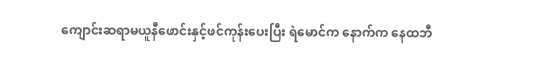ကျောင်းဆရာမယူနီဖောင်းနှင့်ဖင်ကုန်းပေးပြီး ရဲမောင်က နောက်က နေထဘီ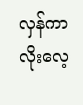လှန်ကာလိုးလေ့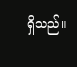ရှိသည်။